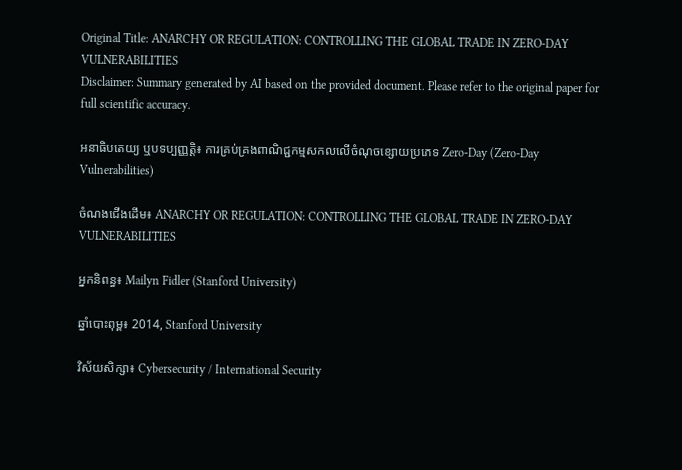Original Title: ANARCHY OR REGULATION: CONTROLLING THE GLOBAL TRADE IN ZERO-DAY VULNERABILITIES
Disclaimer: Summary generated by AI based on the provided document. Please refer to the original paper for full scientific accuracy.

អនាធិបតេយ្យ ឬបទប្បញ្ញត្តិ៖ ការគ្រប់គ្រងពាណិជ្ជកម្មសកលលើចំណុចខ្សោយប្រភេទ Zero-Day (Zero-Day Vulnerabilities)

ចំណងជើងដើម៖ ANARCHY OR REGULATION: CONTROLLING THE GLOBAL TRADE IN ZERO-DAY VULNERABILITIES

អ្នកនិពន្ធ៖ Mailyn Fidler (Stanford University)

ឆ្នាំបោះពុម្ព៖ 2014, Stanford University

វិស័យសិក្សា៖ Cybersecurity / International Security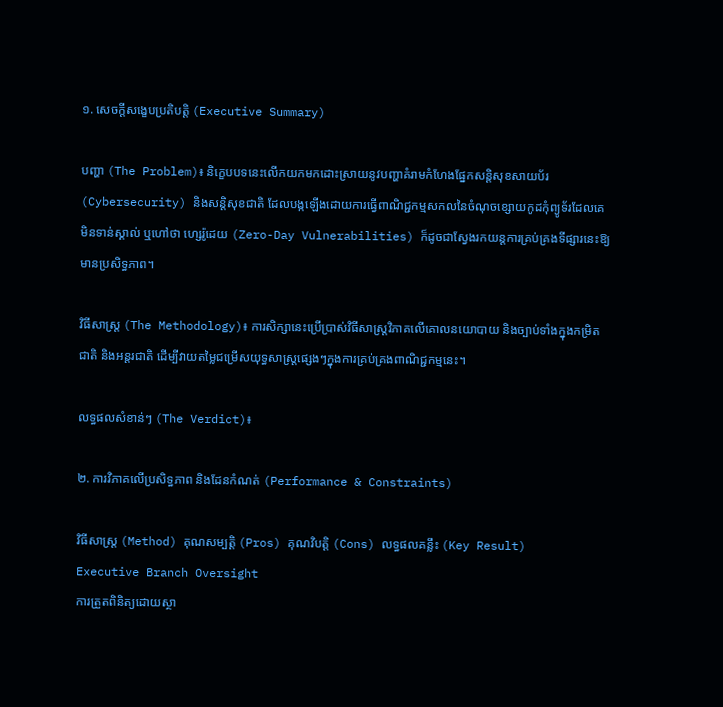១. សេចក្តីសង្ខេបប្រតិបត្តិ (Executive Summary)

បញ្ហា (The Problem)៖ និក្ខេបបទនេះលើកយកមកដោះស្រាយនូវបញ្ហាគំរាមកំហែងផ្នែកសន្តិសុខសាយប័រ (Cybersecurity) និងសន្តិសុខជាតិ ដែលបង្កឡើងដោយការធ្វើពាណិជ្ជកម្មសកលនៃចំណុចខ្សោយកូដកុំព្យូទ័រដែលគេមិនទាន់ស្គាល់ ឬហៅថា ហ្សេរ៉ូដេយ (Zero-Day Vulnerabilities) ក៏ដូចជាស្វែងរកយន្តការគ្រប់គ្រងទីផ្សារនេះឱ្យមានប្រសិទ្ធភាព។

វិធីសាស្ត្រ (The Methodology)៖ ការសិក្សានេះប្រើប្រាស់វិធីសាស្ត្រវិភាគលើគោលនយោបាយ និងច្បាប់ទាំងក្នុងកម្រិតជាតិ និងអន្តរជាតិ ដើម្បីវាយតម្លៃជម្រើសយុទ្ធសាស្ត្រផ្សេងៗក្នុងការគ្រប់គ្រងពាណិជ្ជកម្មនេះ។

លទ្ធផលសំខាន់ៗ (The Verdict)៖

២. ការវិភាគលើប្រសិទ្ធភាព និងដែនកំណត់ (Performance & Constraints)

វិធីសាស្ត្រ (Method) គុណសម្បត្តិ (Pros) គុណវិបត្តិ (Cons) លទ្ធផលគន្លឹះ (Key Result)
Executive Branch Oversight
ការត្រួតពិនិត្យដោយស្ថា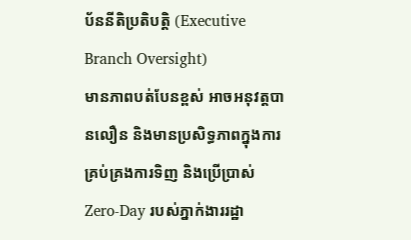ប័ននីតិប្រតិបត្តិ (Executive Branch Oversight)
មានភាពបត់បែនខ្ពស់ អាចអនុវត្តបានលឿន និងមានប្រសិទ្ធភាពក្នុងការគ្រប់គ្រងការទិញ និងប្រើប្រាស់ Zero-Day របស់ភ្នាក់ងាររដ្ឋា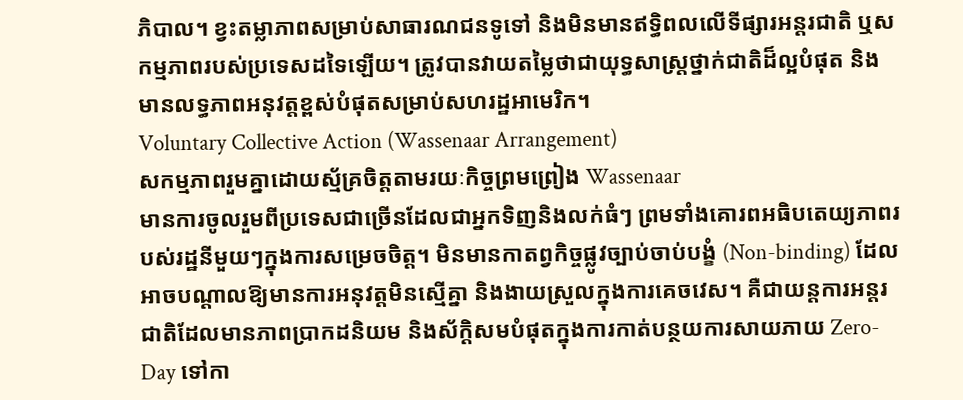ភិបាល។ ខ្វះតម្លាភាពសម្រាប់សាធារណជនទូទៅ និងមិនមានឥទ្ធិពលលើទីផ្សារអន្តរជាតិ ឬសកម្មភាពរបស់ប្រទេសដទៃឡើយ។ ត្រូវបានវាយតម្លៃថាជាយុទ្ធសាស្ត្រថ្នាក់ជាតិដ៏ល្អបំផុត និងមានលទ្ធភាពអនុវត្តខ្ពស់បំផុតសម្រាប់សហរដ្ឋអាមេរិក។
Voluntary Collective Action (Wassenaar Arrangement)
សកម្មភាពរួមគ្នាដោយស្ម័គ្រចិត្តតាមរយៈកិច្ចព្រមព្រៀង Wassenaar
មានការចូលរួមពីប្រទេសជាច្រើនដែលជាអ្នកទិញនិងលក់ធំៗ ព្រមទាំងគោរពអធិបតេយ្យភាពរបស់រដ្ឋនីមួយៗក្នុងការសម្រេចចិត្ត។ មិនមានកាតព្វកិច្ចផ្លូវច្បាប់ចាប់បង្ខំ (Non-binding) ដែលអាចបណ្តាលឱ្យមានការអនុវត្តមិនស្មើគ្នា និងងាយស្រួលក្នុងការគេចវេស។ គឺជាយន្តការអន្តរជាតិដែលមានភាពប្រាកដនិយម និងស័ក្តិសមបំផុតក្នុងការកាត់បន្ថយការសាយភាយ Zero-Day ទៅកា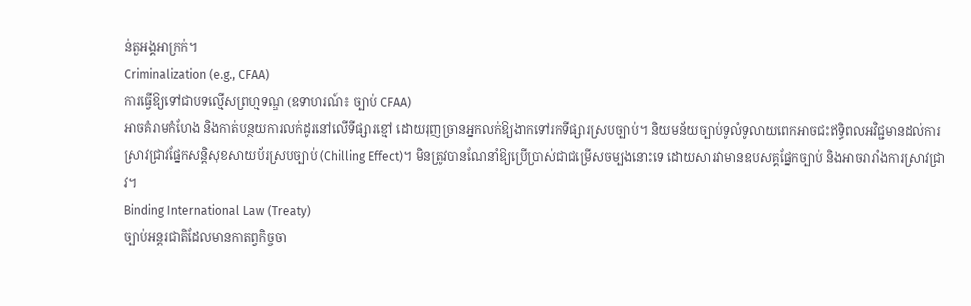ន់តួអង្គអាក្រក់។
Criminalization (e.g., CFAA)
ការធ្វើឱ្យទៅជាបទល្មើសព្រហ្មទណ្ឌ (ឧទាហរណ៍៖ ច្បាប់ CFAA)
អាចគំរាមកំហែង និងកាត់បន្ថយការលក់ដូរនៅលើទីផ្សារខ្មៅ ដោយរុញច្រានអ្នកលក់ឱ្យងាកទៅរកទីផ្សារស្របច្បាប់។ និយមន័យច្បាប់ទូលំទូលាយពេកអាចជះឥទ្ធិពលអវិជ្ជមានដល់ការស្រាវជ្រាវផ្នែកសន្តិសុខសាយប័រស្របច្បាប់ (Chilling Effect)។ មិនត្រូវបានណែនាំឱ្យប្រើប្រាស់ជាជម្រើសចម្បងនោះទេ ដោយសារវាមានឧបសគ្គផ្នែកច្បាប់ និងអាចរារាំងការស្រាវជ្រាវ។
Binding International Law (Treaty)
ច្បាប់អន្តរជាតិដែលមានកាតព្វកិច្ចចា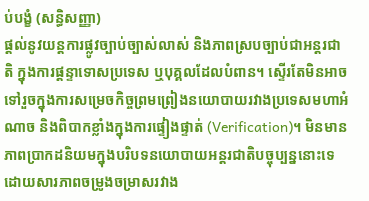ប់បង្ខំ (សន្ធិសញ្ញា)
ផ្តល់នូវយន្តការផ្លូវច្បាប់ច្បាស់លាស់ និងភាពស្របច្បាប់ជាអន្តរជាតិ ក្នុងការផ្តន្ទាទោសប្រទេស ឬបុគ្គលដែលបំពាន។ ស្ទើរតែមិនអាចទៅរួចក្នុងការសម្រេចកិច្ចព្រមព្រៀងនយោបាយរវាងប្រទេសមហាអំណាច និងពិបាកខ្លាំងក្នុងការផ្ទៀងផ្ទាត់ (Verification)។ មិនមានភាពប្រាកដនិយមក្នុងបរិបទនយោបាយអន្តរជាតិបច្ចុប្បន្ននោះទេ ដោយសារភាពចម្រូងចម្រាសរវាង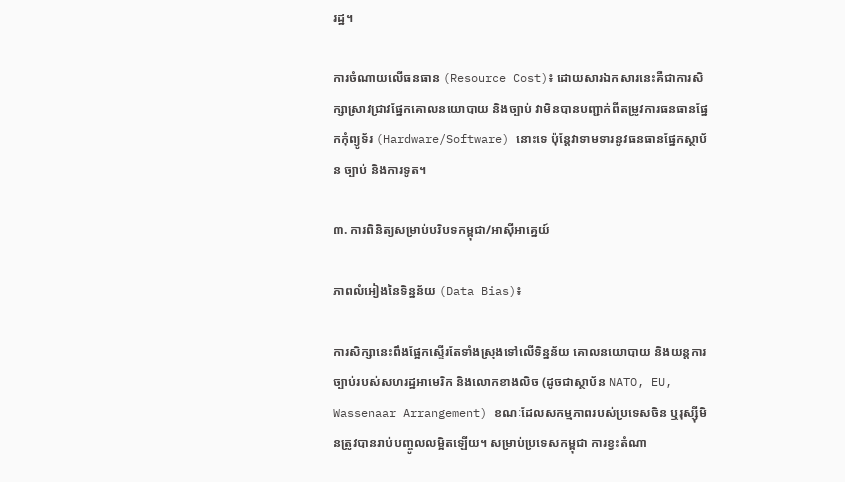រដ្ឋ។

ការចំណាយលើធនធាន (Resource Cost)៖ ដោយសារឯកសារនេះគឺជាការសិក្សាស្រាវជ្រាវផ្នែកគោលនយោបាយ និងច្បាប់ វាមិនបានបញ្ជាក់ពីតម្រូវការធនធានផ្នែកកុំព្យូទ័រ (Hardware/Software) នោះទេ ប៉ុន្តែវាទាមទារនូវធនធានផ្នែកស្ថាប័ន ច្បាប់ និងការទូត។

៣. ការពិនិត្យសម្រាប់បរិបទកម្ពុជា/អាស៊ីអាគ្នេយ៍

ភាពលំអៀងនៃទិន្នន័យ (Data Bias)៖

ការសិក្សានេះពឹងផ្អែកស្ទើរតែទាំងស្រុងទៅលើទិន្នន័យ គោលនយោបាយ និងយន្តការច្បាប់របស់សហរដ្ឋអាមេរិក និងលោកខាងលិច (ដូចជាស្ថាប័ន NATO, EU, Wassenaar Arrangement) ខណៈដែលសកម្មភាពរបស់ប្រទេសចិន ឬរុស្ស៊ីមិនត្រូវបានរាប់បញ្ចូលលម្អិតឡើយ។ សម្រាប់ប្រទេសកម្ពុជា ការខ្វះតំណា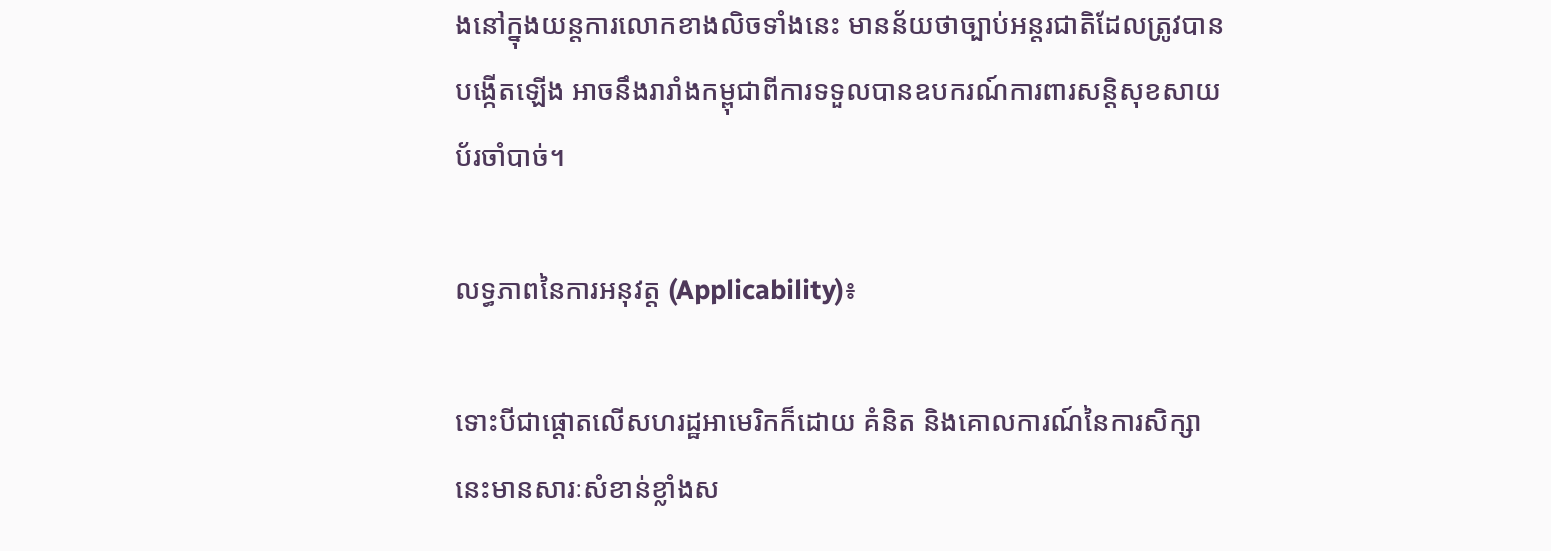ងនៅក្នុងយន្តការលោកខាងលិចទាំងនេះ មានន័យថាច្បាប់អន្តរជាតិដែលត្រូវបានបង្កើតឡើង អាចនឹងរារាំងកម្ពុជាពីការទទួលបានឧបករណ៍ការពារសន្តិសុខសាយប័រចាំបាច់។

លទ្ធភាពនៃការអនុវត្ត (Applicability)៖

ទោះបីជាផ្តោតលើសហរដ្ឋអាមេរិកក៏ដោយ គំនិត និងគោលការណ៍នៃការសិក្សានេះមានសារៈសំខាន់ខ្លាំងស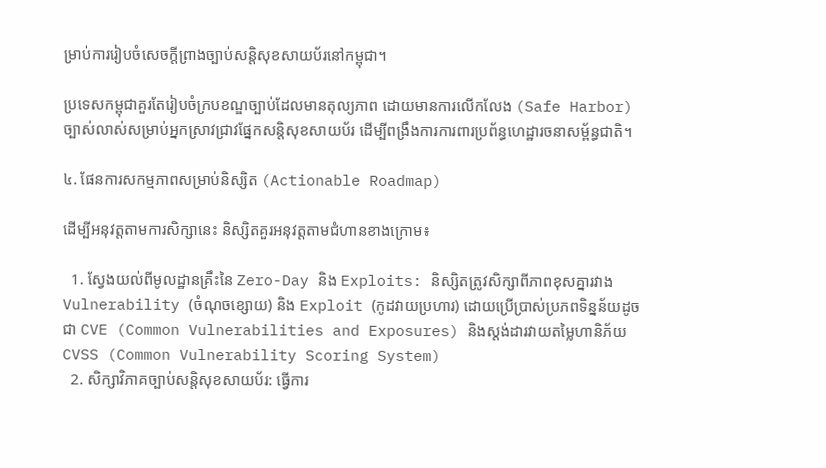ម្រាប់ការរៀបចំសេចក្តីព្រាងច្បាប់សន្តិសុខសាយប័រនៅកម្ពុជា។

ប្រទេសកម្ពុជាគួរតែរៀបចំក្របខណ្ឌច្បាប់ដែលមានតុល្យភាព ដោយមានការលើកលែង (Safe Harbor) ច្បាស់លាស់សម្រាប់អ្នកស្រាវជ្រាវផ្នែកសន្តិសុខសាយប័រ ដើម្បីពង្រឹងការការពារប្រព័ន្ធហេដ្ឋារចនាសម្ព័ន្ធជាតិ។

៤. ផែនការសកម្មភាពសម្រាប់និស្សិត (Actionable Roadmap)

ដើម្បីអនុវត្តតាមការសិក្សានេះ និស្សិតគួរអនុវត្តតាមជំហានខាងក្រោម៖

  1. ស្វែងយល់ពីមូលដ្ឋានគ្រឹះនៃ Zero-Day និង Exploits: និស្សិតត្រូវសិក្សាពីភាពខុសគ្នារវាង Vulnerability (ចំណុចខ្សោយ) និង Exploit (កូដវាយប្រហារ) ដោយប្រើប្រាស់ប្រភពទិន្នន័យដូចជា CVE (Common Vulnerabilities and Exposures) និងស្តង់ដារវាយតម្លៃហានិភ័យ CVSS (Common Vulnerability Scoring System)
  2. សិក្សាវិភាគច្បាប់សន្តិសុខសាយប័រ: ធ្វើការ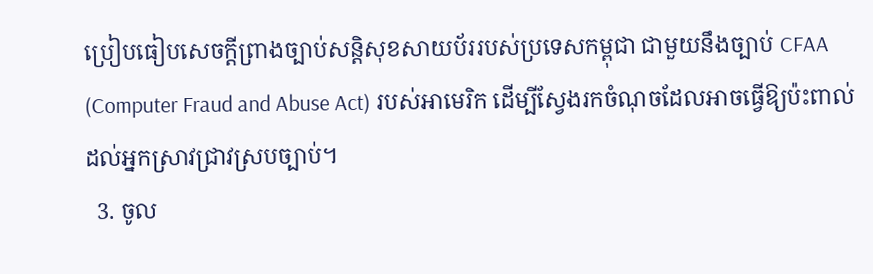ប្រៀបធៀបសេចក្តីព្រាងច្បាប់សន្តិសុខសាយប័ររបស់ប្រទេសកម្ពុជា ជាមួយនឹងច្បាប់ CFAA (Computer Fraud and Abuse Act) របស់អាមេរិក ដើម្បីស្វែងរកចំណុចដែលអាចធ្វើឱ្យប៉ះពាល់ដល់អ្នកស្រាវជ្រាវស្របច្បាប់។
  3. ចូល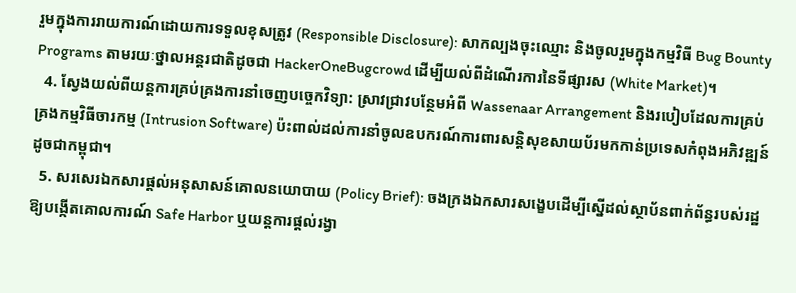រួមក្នុងការរាយការណ៍ដោយការទទួលខុសត្រូវ (Responsible Disclosure): សាកល្បងចុះឈ្មោះ និងចូលរួមក្នុងកម្មវិធី Bug Bounty Programs តាមរយៈថ្នាលអន្តរជាតិដូចជា HackerOneBugcrowd ដើម្បីយល់ពីដំណើរការនៃទីផ្សារស (White Market)។
  4. ស្វែងយល់ពីយន្តការគ្រប់គ្រងការនាំចេញបច្ចេកវិទ្យា: ស្រាវជ្រាវបន្ថែមអំពី Wassenaar Arrangement និងរបៀបដែលការគ្រប់គ្រងកម្មវិធីចារកម្ម (Intrusion Software) ប៉ះពាល់ដល់ការនាំចូលឧបករណ៍ការពារសន្តិសុខសាយប័រមកកាន់ប្រទេសកំពុងអភិវឌ្ឍន៍ដូចជាកម្ពុជា។
  5. សរសេរឯកសារផ្តល់អនុសាសន៍គោលនយោបាយ (Policy Brief): ចងក្រងឯកសារសង្ខេបដើម្បីស្នើដល់ស្ថាប័នពាក់ព័ន្ធរបស់រដ្ឋ ឱ្យបង្កើតគោលការណ៍ Safe Harbor ឬយន្តការផ្តល់រង្វា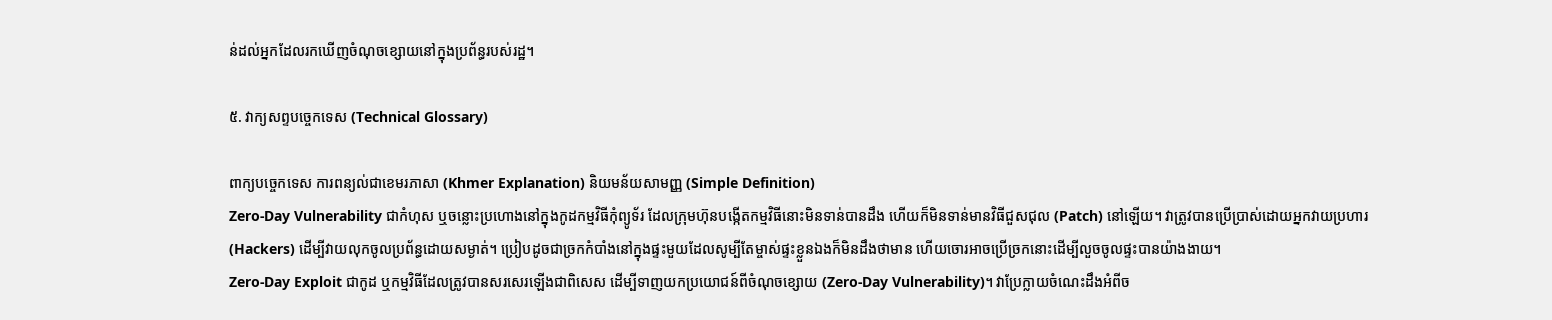ន់ដល់អ្នកដែលរកឃើញចំណុចខ្សោយនៅក្នុងប្រព័ន្ធរបស់រដ្ឋ។

៥. វាក្យសព្ទបច្ចេកទេស (Technical Glossary)

ពាក្យបច្ចេកទេស ការពន្យល់ជាខេមរភាសា (Khmer Explanation) និយមន័យសាមញ្ញ (Simple Definition)
Zero-Day Vulnerability ជាកំហុស ឬចន្លោះប្រហោងនៅក្នុងកូដកម្មវិធីកុំព្យូទ័រ ដែលក្រុមហ៊ុនបង្កើតកម្មវិធីនោះមិនទាន់បានដឹង ហើយក៏មិនទាន់មានវិធីជួសជុល (Patch) នៅឡើយ។ វាត្រូវបានប្រើប្រាស់ដោយអ្នកវាយប្រហារ (Hackers) ដើម្បីវាយលុកចូលប្រព័ន្ធដោយសម្ងាត់។ ប្រៀបដូចជាច្រកកំបាំងនៅក្នុងផ្ទះមួយដែលសូម្បីតែម្ចាស់ផ្ទះខ្លួនឯងក៏មិនដឹងថាមាន ហើយចោរអាចប្រើច្រកនោះដើម្បីលួចចូលផ្ទះបានយ៉ាងងាយ។
Zero-Day Exploit ជាកូដ ឬកម្មវិធីដែលត្រូវបានសរសេរឡើងជាពិសេស ដើម្បីទាញយកប្រយោជន៍ពីចំណុចខ្សោយ (Zero-Day Vulnerability)។ វាប្រែក្លាយចំណេះដឹងអំពីច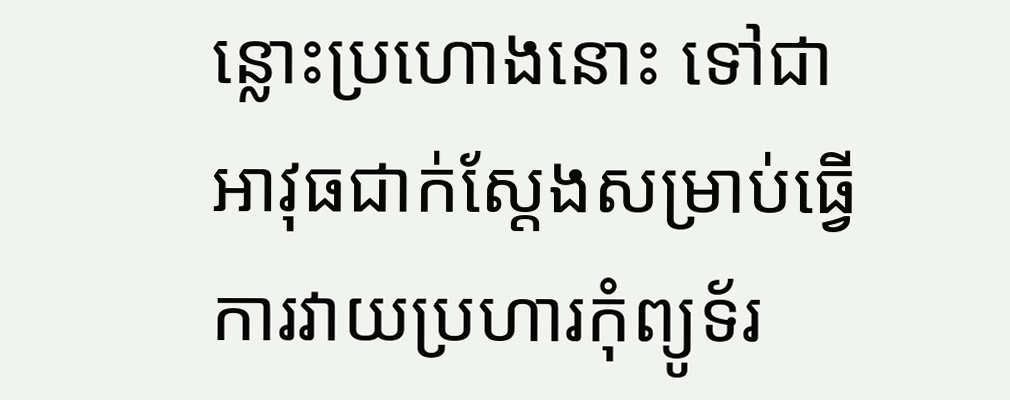ន្លោះប្រហោងនោះ ទៅជាអាវុធជាក់ស្តែងសម្រាប់ធ្វើការវាយប្រហារកុំព្យូទ័រ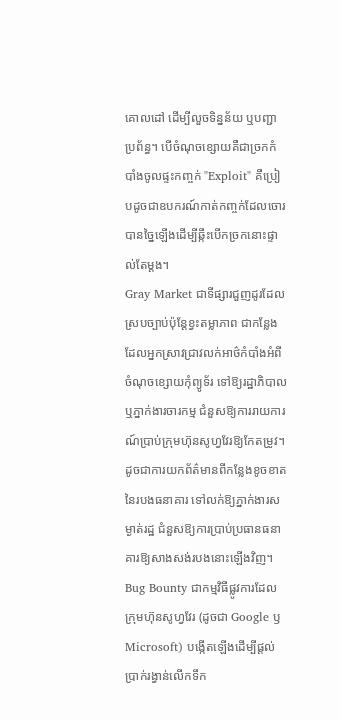គោលដៅ ដើម្បីលួចទិន្នន័យ ឬបញ្ជាប្រព័ន្ធ។ បើចំណុចខ្សោយគឺជាច្រកកំបាំងចូលផ្ទះកញ្ចក់ "Exploit" គឺប្រៀបដូចជាឧបករណ៍កាត់កញ្ចក់ដែលចោរបានច្នៃឡើងដើម្បីឆ្កឹះបើកច្រកនោះផ្ទាល់តែម្តង។
Gray Market ជាទីផ្សារជួញដូរដែលស្របច្បាប់ប៉ុន្តែខ្វះតម្លាភាព ជាកន្លែងដែលអ្នកស្រាវជ្រាវលក់អាថ៌កំបាំងអំពីចំណុចខ្សោយកុំព្យូទ័រ ទៅឱ្យរដ្ឋាភិបាល ឬភ្នាក់ងារចារកម្ម ជំនួសឱ្យការរាយការណ៍ប្រាប់ក្រុមហ៊ុនសូហ្វវែរឱ្យកែតម្រូវ។ ដូចជាការយកព័ត៌មានពីកន្លែងខូចខាតនៃរបងធនាគារ ទៅលក់ឱ្យភ្នាក់ងារសម្ងាត់រដ្ឋ ជំនួសឱ្យការប្រាប់ប្រធានធនាគារឱ្យសាងសង់របងនោះឡើងវិញ។
Bug Bounty ជាកម្មវិធីផ្លូវការដែលក្រុមហ៊ុនសូហ្វវែរ (ដូចជា Google ឫ Microsoft) បង្កើតឡើងដើម្បីផ្តល់ប្រាក់រង្វាន់លើកទឹក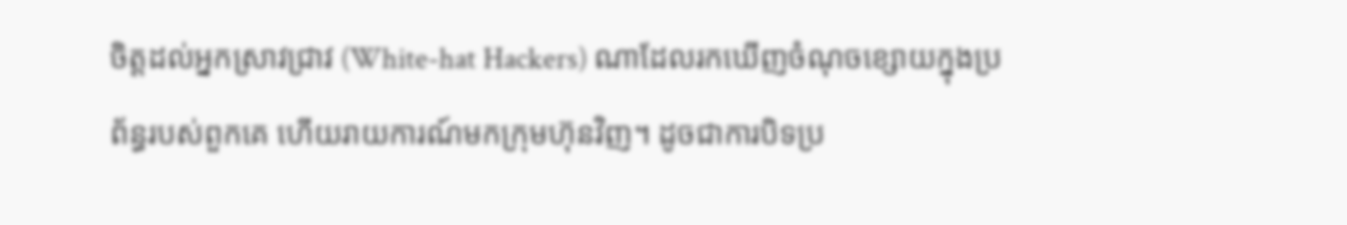ចិត្តដល់អ្នកស្រាវជ្រាវ (White-hat Hackers) ណាដែលរកឃើញចំណុចខ្សោយក្នុងប្រព័ន្ធរបស់ពួកគេ ហើយរាយការណ៍មកក្រុមហ៊ុនវិញ។ ដូចជាការបិទប្រ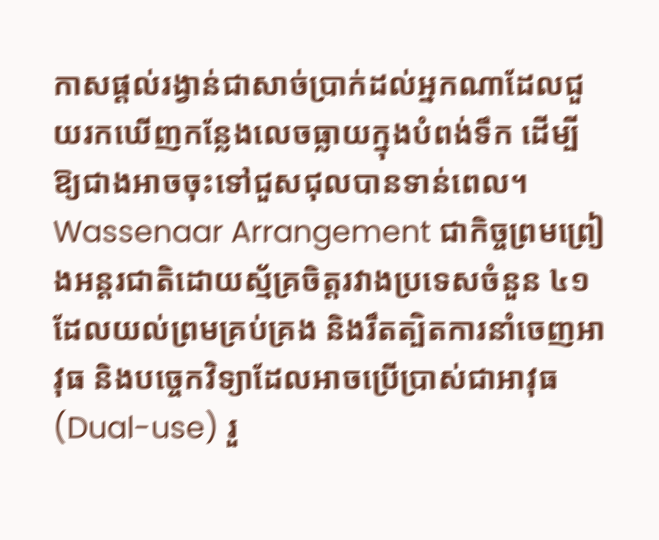កាសផ្តល់រង្វាន់ជាសាច់ប្រាក់ដល់អ្នកណាដែលជួយរកឃើញកន្លែងលេចធ្លាយក្នុងបំពង់ទឹក ដើម្បីឱ្យជាងអាចចុះទៅជួសជុលបានទាន់ពេល។
Wassenaar Arrangement ជាកិច្ចព្រមព្រៀងអន្តរជាតិដោយស្ម័គ្រចិត្តរវាងប្រទេសចំនួន ៤១ ដែលយល់ព្រមគ្រប់គ្រង និងរឹតត្បិតការនាំចេញអាវុធ និងបច្ចេកវិទ្យាដែលអាចប្រើប្រាស់ជាអាវុធ (Dual-use) រួ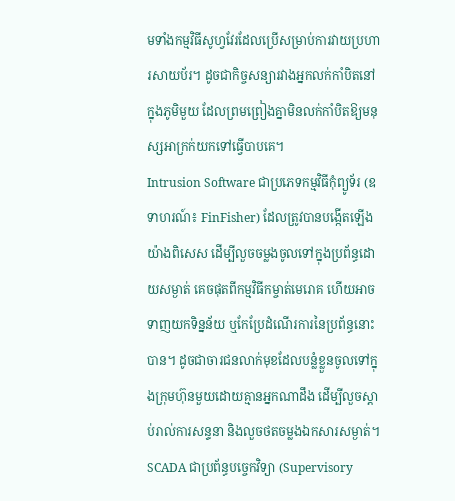មទាំងកម្មវិធីសូហ្វវែរដែលប្រើសម្រាប់ការវាយប្រហារសាយប័រ។ ដូចជាកិច្ចសន្យារវាងអ្នកលក់កាំបិតនៅក្នុងភូមិមួយ ដែលព្រមព្រៀងគ្នាមិនលក់កាំបិតឱ្យមនុស្សអាក្រក់យកទៅធ្វើបាបគេ។
Intrusion Software ជាប្រភេទកម្មវិធីកុំព្យូទ័រ (ឧទាហរណ៍៖ FinFisher) ដែលត្រូវបានបង្កើតឡើងយ៉ាងពិសេស ដើម្បីលួចចម្លងចូលទៅក្នុងប្រព័ន្ធដោយសម្ងាត់ គេចផុតពីកម្មវិធីកម្ចាត់មេរោគ ហើយអាចទាញយកទិន្នន័យ ឬកែប្រែដំណើរការនៃប្រព័ន្ធនោះបាន។ ដូចជាចារជនលាក់មុខដែលបន្លំខ្លួនចូលទៅក្នុងក្រុមហ៊ុនមួយដោយគ្មានអ្នកណាដឹង ដើម្បីលួចស្តាប់រាល់ការសន្ទនា និងលួចថតចម្លងឯកសារសម្ងាត់។
SCADA ជាប្រព័ន្ធបច្ចេកវិទ្យា (Supervisory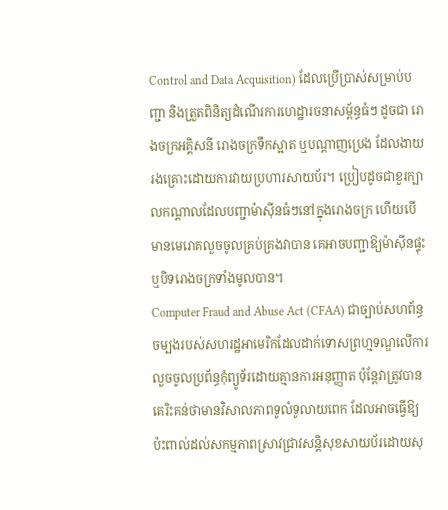Control and Data Acquisition) ដែលប្រើប្រាស់សម្រាប់បញ្ជា និងត្រួតពិនិត្យដំណើរការហេដ្ឋារចនាសម្ព័ន្ធធំៗ ដូចជា រោងចក្រអគ្គិសនី រោងចក្រទឹកស្អាត ឬបណ្តាញប្រេង ដែលងាយរងគ្រោះដោយការវាយប្រហារសាយប័រ។ ប្រៀបដូចជាខួរក្បាលកណ្តាលដែលបញ្ជាម៉ាស៊ីនធំៗនៅក្នុងរោងចក្រ ហើយបើមានមេរោគលួចចូលគ្រប់គ្រងវាបាន គេអាចបញ្ជាឱ្យម៉ាស៊ីនផ្ទុះ ឬបិទរោងចក្រទាំងមូលបាន។
Computer Fraud and Abuse Act (CFAA) ជាច្បាប់សហព័ន្ធចម្បងរបស់សហរដ្ឋអាមេរិកដែលដាក់ទោសព្រហ្មទណ្ឌលើការលួចចូលប្រព័ន្ធកុំព្យូទ័រដោយគ្មានការអនុញ្ញាត ប៉ុន្តែវាត្រូវបានគេរិះគន់ថាមានវិសាលភាពទូលំទូលាយពេក ដែលអាចធ្វើឱ្យប៉ះពាល់ដល់សកម្មភាពស្រាវជ្រាវសន្តិសុខសាយប័រដោយសុ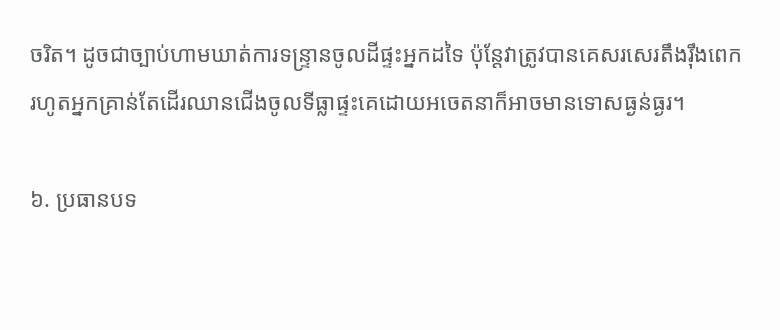ចរិត។ ដូចជាច្បាប់ហាមឃាត់ការទន្ទ្រានចូលដីផ្ទះអ្នកដទៃ ប៉ុន្តែវាត្រូវបានគេសរសេរតឹងរ៉ឹងពេក រហូតអ្នកគ្រាន់តែដើរឈានជើងចូលទីធ្លាផ្ទះគេដោយអចេតនាក៏អាចមានទោសធ្ងន់ធ្ងរ។

៦. ប្រធានបទ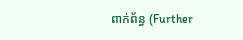ពាក់ព័ន្ធ (Further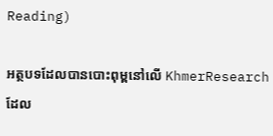Reading)

អត្ថបទដែលបានបោះពុម្ពនៅលើ KhmerResearch ដែល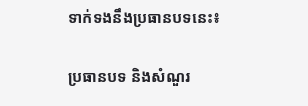ទាក់ទងនឹងប្រធានបទនេះ៖

ប្រធានបទ និងសំណួរ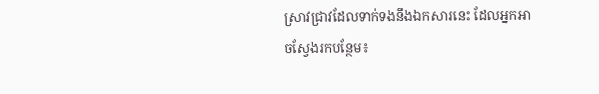ស្រាវជ្រាវដែលទាក់ទងនឹងឯកសារនេះ ដែលអ្នកអាចស្វែងរកបន្ថែម៖